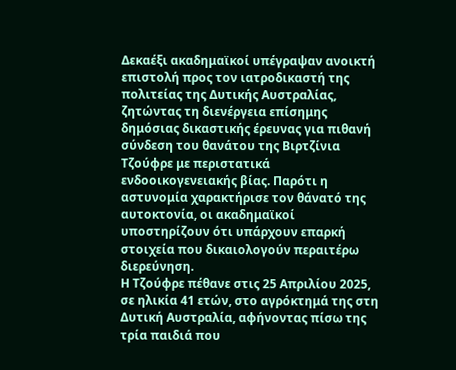Δεκαέξι ακαδημαϊκοί υπέγραψαν ανοικτή επιστολή προς τον ιατροδικαστή της πολιτείας της Δυτικής Αυστραλίας, ζητώντας τη διενέργεια επίσημης δημόσιας δικαστικής έρευνας για πιθανή σύνδεση του θανάτου της Βιρτζίνια Τζούφρε με περιστατικά ενδοοικογενειακής βίας. Παρότι η αστυνομία χαρακτήρισε τον θάνατό της αυτοκτονία, οι ακαδημαϊκοί υποστηρίζουν ότι υπάρχουν επαρκή στοιχεία που δικαιολογούν περαιτέρω διερεύνηση.
Η Τζούφρε πέθανε στις 25 Απριλίου 2025, σε ηλικία 41 ετών, στο αγρόκτημά της στη Δυτική Αυστραλία, αφήνοντας πίσω της τρία παιδιά που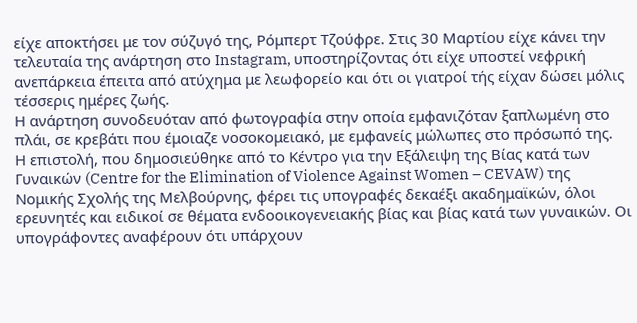είχε αποκτήσει με τον σύζυγό της, Ρόμπερτ Τζούφρε. Στις 30 Μαρτίου είχε κάνει την τελευταία της ανάρτηση στο Instagram, υποστηρίζοντας ότι είχε υποστεί νεφρική ανεπάρκεια έπειτα από ατύχημα με λεωφορείο και ότι οι γιατροί τής είχαν δώσει μόλις τέσσερις ημέρες ζωής.
Η ανάρτηση συνοδευόταν από φωτογραφία στην οποία εμφανιζόταν ξαπλωμένη στο πλάι, σε κρεβάτι που έμοιαζε νοσοκομειακό, με εμφανείς μώλωπες στο πρόσωπό της.
Η επιστολή, που δημοσιεύθηκε από το Κέντρο για την Εξάλειψη της Βίας κατά των Γυναικών (Centre for the Elimination of Violence Against Women – CEVAW) της Νομικής Σχολής της Μελβούρνης, φέρει τις υπογραφές δεκαέξι ακαδημαϊκών, όλοι ερευνητές και ειδικοί σε θέματα ενδοοικογενειακής βίας και βίας κατά των γυναικών. Οι υπογράφοντες αναφέρουν ότι υπάρχουν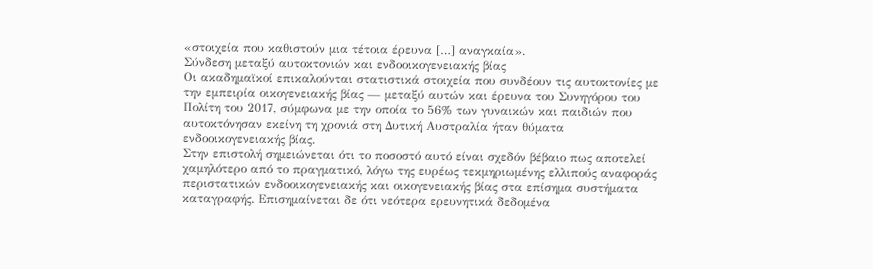«στοιχεία που καθιστούν μια τέτοια έρευνα […] αναγκαία».
Σύνδεση μεταξύ αυτοκτονιών και ενδοοικογενειακής βίας
Οι ακαδημαϊκοί επικαλούνται στατιστικά στοιχεία που συνδέουν τις αυτοκτονίες με την εμπειρία οικογενειακής βίας — μεταξύ αυτών και έρευνα του Συνηγόρου του Πολίτη του 2017, σύμφωνα με την οποία το 56% των γυναικών και παιδιών που αυτοκτόνησαν εκείνη τη χρονιά στη Δυτική Αυστραλία ήταν θύματα ενδοοικογενειακής βίας.
Στην επιστολή σημειώνεται ότι το ποσοστό αυτό είναι σχεδόν βέβαιο πως αποτελεί χαμηλότερο από το πραγματικό, λόγω της ευρέως τεκμηριωμένης ελλιπούς αναφοράς περιστατικών ενδοοικογενειακής και οικογενειακής βίας στα επίσημα συστήματα καταγραφής. Επισημαίνεται δε ότι νεότερα ερευνητικά δεδομένα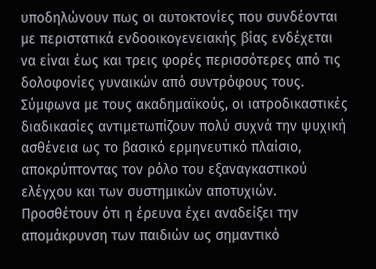υποδηλώνουν πως οι αυτοκτονίες που συνδέονται με περιστατικά ενδοοικογενειακής βίας ενδέχεται να είναι έως και τρεις φορές περισσότερες από τις δολοφονίες γυναικών από συντρόφους τους.
Σύμφωνα με τους ακαδημαϊκούς, οι ιατροδικαστικές διαδικασίες αντιμετωπίζουν πολύ συχνά την ψυχική ασθένεια ως το βασικό ερμηνευτικό πλαίσιο, αποκρύπτοντας τον ρόλο του εξαναγκαστικού ελέγχου και των συστημικών αποτυχιών. Προσθέτουν ότι η έρευνα έχει αναδείξει την απομάκρυνση των παιδιών ως σημαντικό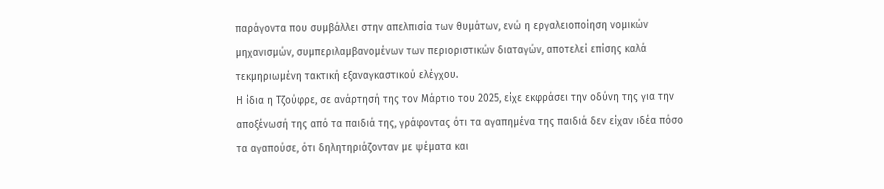παράγοντα που συμβάλλει στην απελπισία των θυμάτων, ενώ η εργαλειοποίηση νομικών μηχανισμών, συμπεριλαμβανομένων των περιοριστικών διαταγών, αποτελεί επίσης καλά τεκμηριωμένη τακτική εξαναγκαστικού ελέγχου.
Η ίδια η Τζούφρε, σε ανάρτησή της τον Μάρτιο του 2025, είχε εκφράσει την οδύνη της για την αποξένωσή της από τα παιδιά της, γράφοντας ότι τα αγαπημένα της παιδιά δεν είχαν ιδέα πόσο τα αγαπούσε, ότι δηλητηριάζονταν με ψέματα και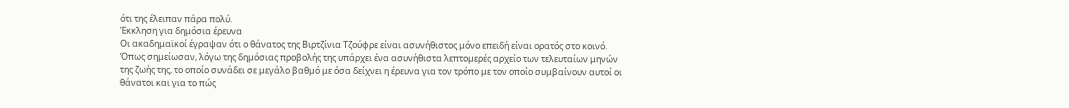ότι της έλειπαν πάρα πολύ.
Έκκληση για δημόσια έρευνα
Οι ακαδημαϊκοί έγραψαν ότι ο θάνατος της Βιρτζίνια Τζούφρε είναι ασυνήθιστος μόνο επειδή είναι ορατός στο κοινό. Όπως σημείωσαν, λόγω της δημόσιας προβολής της υπάρχει ένα ασυνήθιστα λεπτομερές αρχείο των τελευταίων μηνών της ζωής της, το οποίο συνάδει σε μεγάλο βαθμό με όσα δείχνει η έρευνα για τον τρόπο με τον οποίο συμβαίνουν αυτοί οι θάνατοι και για το πώς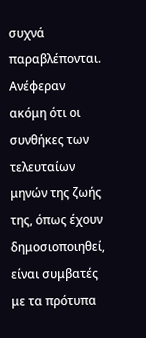συχνά παραβλέπονται.
Ανέφεραν ακόμη ότι οι συνθήκες των τελευταίων μηνών της ζωής της, όπως έχουν δημοσιοποιηθεί, είναι συμβατές με τα πρότυπα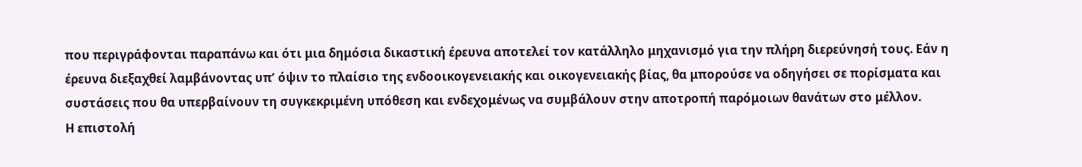που περιγράφονται παραπάνω και ότι μια δημόσια δικαστική έρευνα αποτελεί τον κατάλληλο μηχανισμό για την πλήρη διερεύνησή τους. Εάν η έρευνα διεξαχθεί λαμβάνοντας υπ’ όψιν το πλαίσιο της ενδοοικογενειακής και οικογενειακής βίας, θα μπορούσε να οδηγήσει σε πορίσματα και συστάσεις που θα υπερβαίνουν τη συγκεκριμένη υπόθεση και ενδεχομένως να συμβάλουν στην αποτροπή παρόμοιων θανάτων στο μέλλον.
Η επιστολή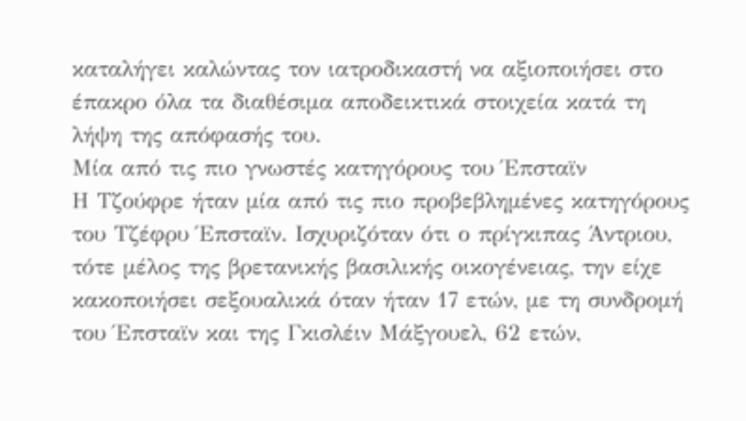καταλήγει καλώντας τον ιατροδικαστή να αξιοποιήσει στο έπακρο όλα τα διαθέσιμα αποδεικτικά στοιχεία κατά τη λήψη της απόφασής του.
Μία από τις πιο γνωστές κατηγόρους του Έπσταϊν
Η Τζούφρε ήταν μία από τις πιο προβεβλημένες κατηγόρους του Τζέφρυ Έπσταϊν. Ισχυριζόταν ότι ο πρίγκιπας Άντριου, τότε μέλος της βρετανικής βασιλικής οικογένειας, την είχε κακοποιήσει σεξουαλικά όταν ήταν 17 ετών, με τη συνδρομή του Έπσταϊν και της Γκισλέιν Μάξγουελ, 62 ετών,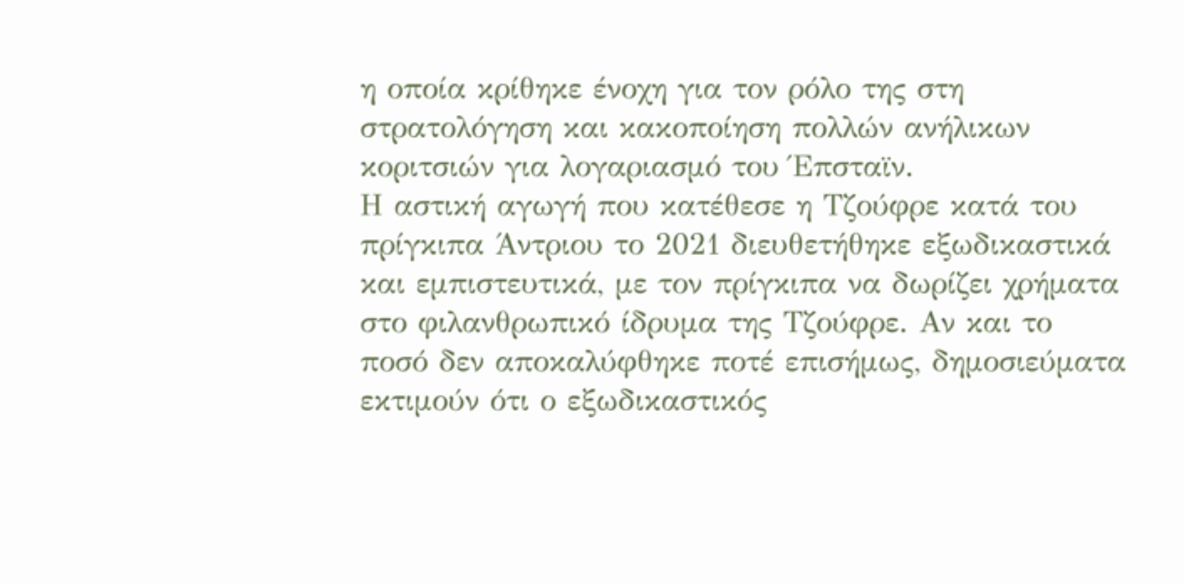η οποία κρίθηκε ένοχη για τον ρόλο της στη στρατολόγηση και κακοποίηση πολλών ανήλικων κοριτσιών για λογαριασμό του Έπσταϊν.
Η αστική αγωγή που κατέθεσε η Τζούφρε κατά του πρίγκιπα Άντριου το 2021 διευθετήθηκε εξωδικαστικά και εμπιστευτικά, με τον πρίγκιπα να δωρίζει χρήματα στο φιλανθρωπικό ίδρυμα της Τζούφρε. Αν και το ποσό δεν αποκαλύφθηκε ποτέ επισήμως, δημοσιεύματα εκτιμούν ότι ο εξωδικαστικός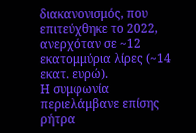διακανονισμός, που επιτεύχθηκε το 2022, ανερχόταν σε ~12 εκατομμύρια λίρες (~14 εκατ. ευρώ).
Η συμφωνία περιελάμβανε επίσης ρήτρα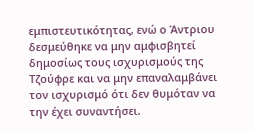εμπιστευτικότητας, ενώ ο Άντριου δεσμεύθηκε να μην αμφισβητεί δημοσίως τους ισχυρισμούς της Τζούφρε και να μην επαναλαμβάνει τον ισχυρισμό ότι δεν θυμόταν να την έχει συναντήσει.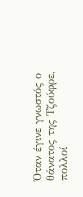Όταν έγινε γνωστός ο θάνατος της Τζούφρε, πολλοί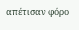απέτισαν φόρο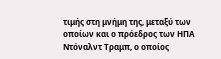τιμής στη μνήμη της, μεταξύ των οποίων και ο πρόεδρος των ΗΠΑ Ντόναλντ Τραμπ, ο οποίος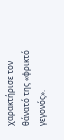χαρακτήρισε τον θάνατό της «φρικτό γεγονός».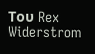Του Rex Widerstrom